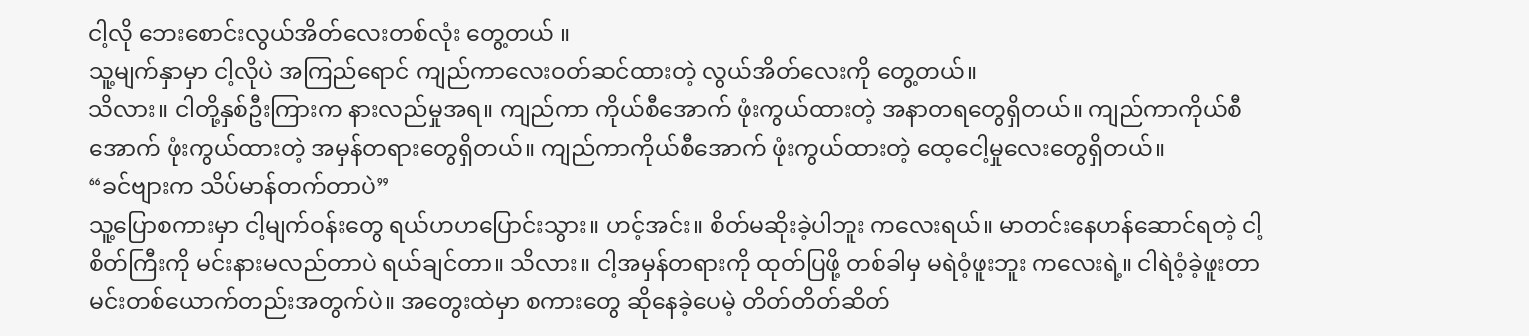ငါ့လို ဘေးစောင်းလွယ်အိတ်လေးတစ်လုံး တွေ့တယ် ။
သူ့မျက်နှာမှာ ငါ့လိုပဲ အကြည်ရောင် ကျည်ကာလေးဝတ်ဆင်ထားတဲ့ လွယ်အိတ်လေးကို တွေ့တယ်။
သိလား။ ငါတို့နှစ်ဦးကြားက နားလည်မှုအရ။ ကျည်ကာ ကိုယ်စီအောက် ဖုံးကွယ်ထားတဲ့ အနာတရတွေရှိတယ်။ ကျည်ကာကိုယ်စီအောက် ဖုံးကွယ်ထားတဲ့ အမှန်တရားတွေရှိတယ်။ ကျည်ကာကိုယ်စီအောက် ဖုံးကွယ်ထားတဲ့ ထေ့ငေါ့မှုလေးတွေရှိတယ်။
“ခင်ဗျားက သိပ်မာန်တက်တာပဲ”
သူ့ပြောစကားမှာ ငါ့မျက်ဝန်းတွေ ရယ်ဟဟပြောင်းသွား။ ဟင့်အင်း။ စိတ်မဆိုးခဲ့ပါဘူး ကလေးရယ်။ မာတင်းနေဟန်ဆောင်ရတဲ့ ငါ့စိတ်ကြီးကို မင်းနားမလည်တာပဲ ရယ်ချင်တာ။ သိလား။ ငါ့အမှန်တရားကို ထုတ်ပြဖို့ တစ်ခါမှ မရဲဝံ့ဖူးဘူး ကလေးရဲ့။ ငါရဲဝံ့ခဲ့ဖူးတာ မင်းတစ်ယောက်တည်းအတွက်ပဲ။ အတွေးထဲမှာ စကားတွေ ဆိုနေခဲ့ပေမဲ့ တိတ်တိတ်ဆိတ်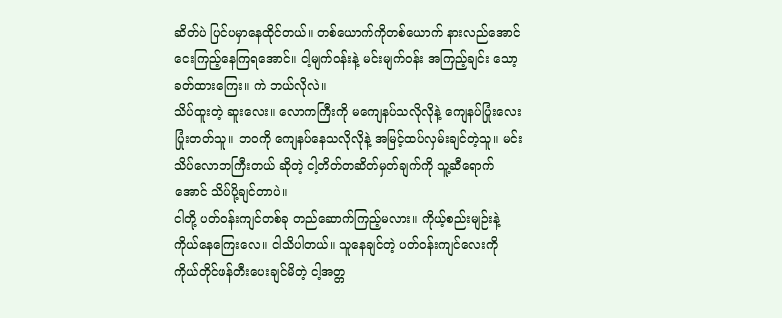ဆိတ်ပဲ ပြင်ပမှာနေထိုင်တယ်။ တစ်ယောက်ကိုတစ်ယောက် နားလည်အောင် ငေးကြည့်နေကြရအောင်။ ငါ့မျက်ဝန်းနဲ့ မင်းမျက်ဝန်း အကြည့်ချင်း သော့ခတ်ထားကြေး။ ကဲ ဘယ်လိုလဲ။
သိပ်ထူးတဲ့ ဆူးလေး။ လောကကြီးကို မကျေနပ်သလိုလိုနဲ့ ကျေနပ်ပြုံးလေးပြုံးတတ်သူ။ ဘဝကို ကျေနပ်နေသလိုလိုနဲ့ အမြင့်ထပ်လှမ်းချင်တဲ့သူ။ မင်း သိပ်လောဘကြီးတယ် ဆိုတဲ့ ငါ့တိတ်တဆိတ်မှတ်ချက်ကို သူ့ဆီရောက်အောင် သိပ်ပို့ချင်တာပဲ။
ငါတို့ ပတ်ဝန်းကျင်တစ်ခု တည်ဆောက်ကြည့်မလား။ ကိုယ့်စည်းမျဉ်းနဲ့ ကိုယ်နေကြေးလေ။ ငါသိပါတယ်။ သူနေချင်တဲ့ ပတ်ဝန်းကျင်လေးကို ကိုယ်တိုင်ဖန်တီးပေးချင်မိတဲ့ ငါ့အတ္တ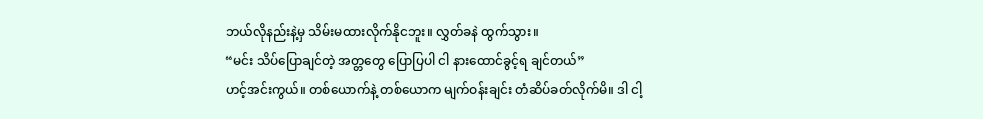ဘယ်လိုနည်းနဲ့မှ သိမ်းမထားလိုက်နိုငဘူး။ လွှတ်ခနဲ ထွက်သွား။
“မင်း သိပ်ပြောချင်တဲ့ အတ္တတွေ ပြောပြပါ ငါ နားထောင်ခွင့်ရ ချင်တယ်”
ဟင့်အင်းကွယ်။ တစ်ယောက်နဲ့ တစ်ယောက မျက်ဝန်းချင်း တံဆိပ်ခတ်လိုက်မိ။ ဒါ ငါ့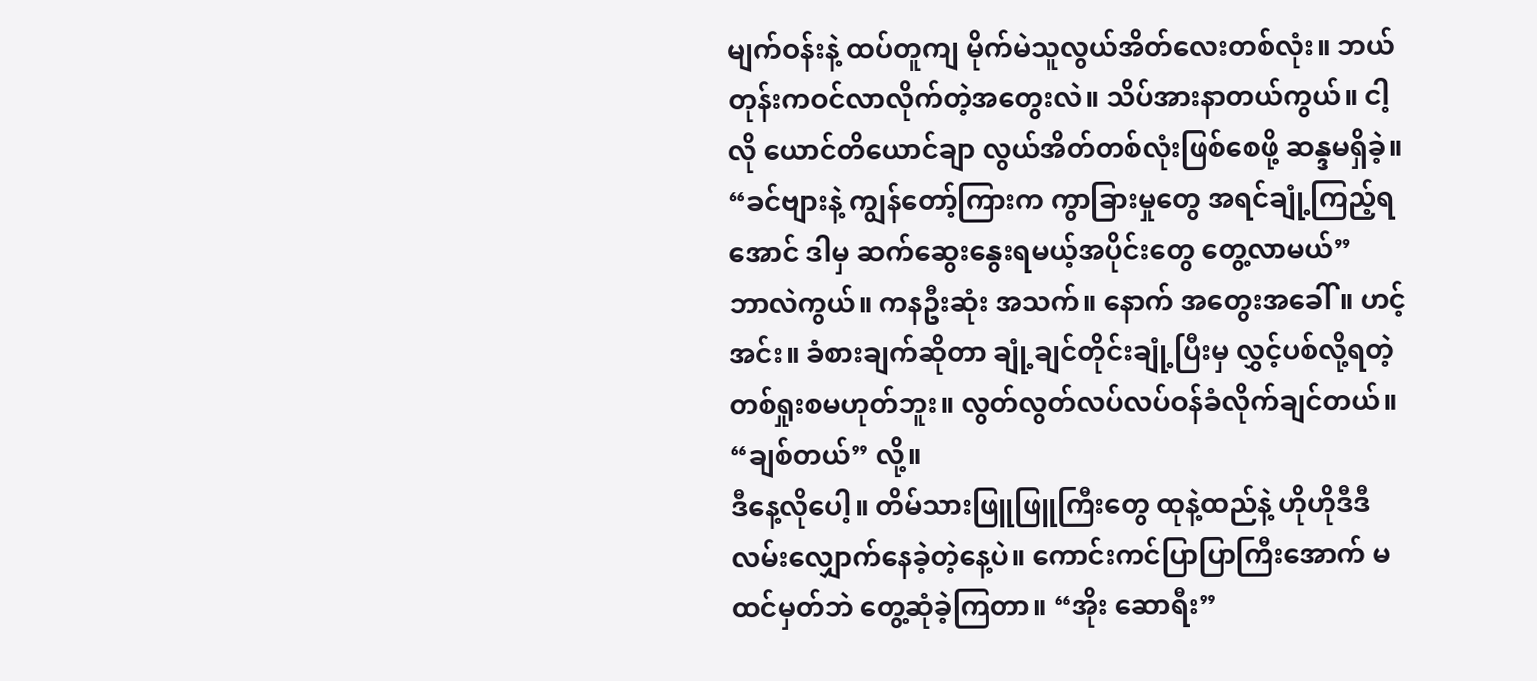မျက်ဝန်းနဲ့ ထပ်တူကျ မိုက်မဲသူလွယ်အိတ်လေးတစ်လုံး။ ဘယ်တုန်းကဝင်လာလိုက်တဲ့အတွေးလဲ။ သိပ်အားနာတယ်ကွယ်။ ငါ့လို ယောင်တိယောင်ချာ လွယ်အိတ်တစ်လုံးဖြစ်စေဖို့ ဆန္ဒမရှိခဲ့။
“ခင်ဗျားနဲ့ ကျွန်တော့်ကြားက ကွာခြားမှုတွေ အရင်ချုံ့ကြည့်ရအောင် ဒါမှ ဆက်ဆွေးနွေးရမယ့်အပိုင်းတွေ တွေ့လာမယ်”
ဘာလဲကွယ်။ ကနဦးဆုံး အသက်။ နောက် အတွေးအခေါ်။ ဟင့်အင်း။ ခံစားချက်ဆိုတာ ချုံ့ချင်တိုင်းချုံ့ပြီးမှ လွှင့်ပစ်လို့ရတဲ့တစ်ရှုးစမဟုတ်ဘူး။ လွတ်လွတ်လပ်လပ်ဝန်ခံလိုက်ချင်တယ်။ “ချစ်တယ်” လို့။
ဒီနေ့လိုပေါ့။ တိမ်သားဖြူဖြူကြီးတွေ ထုနဲ့ထည်နဲ့ ဟိုဟိုဒီဒီလမ်းလျှောက်နေခဲ့တဲ့နေ့ပဲ။ ကောင်းကင်ပြာပြာကြီးအောက် မထင်မှတ်ဘဲ တွေ့ဆုံခဲ့ကြတာ။ “အိုး ဆောရီး”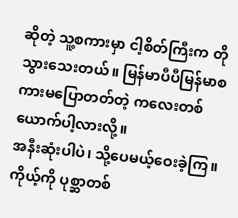ဆိုတဲ့ သူ့စကားမှာ ငါ့စိတ်ကြီးက တိုသွားသေးတယ်။ မြန်မာပီပီမြန်မာစကားမပြောတတ်တဲ့ ကလေးတစ်ယောက်ပါ့လားလို့။
အနီးဆုံးပါပဲ၊ သို့ပေမယ့်ဝေးခဲ့ကြ။ ကိုယ့်ကို ပုစ္ဆာတစ်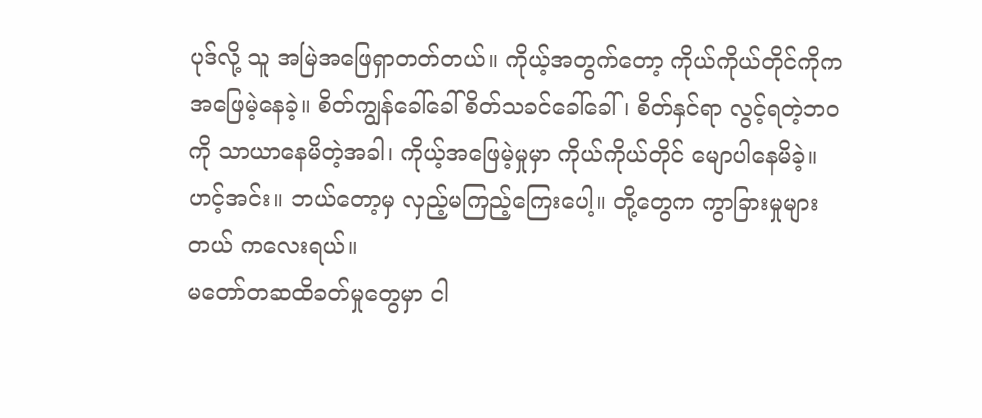ပုဒ်လို့ သူ အမြဲအဖြေရှာတတ်တယ်။ ကိုယ့်အတွက်တော့ ကိုယ်ကိုယ်တိုင်ကိုက အဖြေမဲ့နေခဲ့။ စိတ်ကျွန်ခေါ်ခေါ် စိတ်သခင်ခေါ်ခေါ်၊ စိတ်နှင်ရာ လွင့်ရတဲ့ဘဝကို သာယာနေမိတဲ့အခါ၊ ကိုယ့်အဖြေမဲ့မှုမှာ ကိုယ်ကိုယ်တိုင် မျောပါနေမိခဲ့။ ဟင့်အင်း။ ဘယ်တော့မှ လှည့်မကြည့်ကြေးပေါ့။ တို့တွေက ကွာခြားမှုများတယ် ကလေးရယ်။
မတော်တဆထိခတ်မှုတွေမှာ ငါ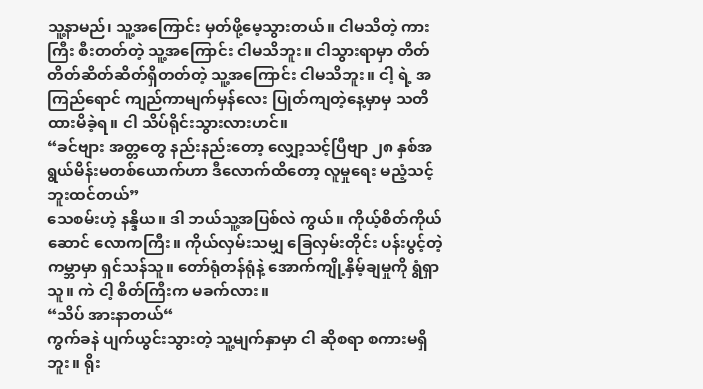သူ့နာမည်၊ သူ့အကြောင်း မှတ်ဖို့မေ့သွားတယ်။ ငါမသိတဲ့ ကားကြီး စီးတတ်တဲ့ သူ့အကြောင်း ငါမသိဘူး။ ငါသွားရာမှာ တိတ်တိတ်ဆိတ်ဆိတ်ရှိတတ်တဲ့ သူ့အကြောင်း ငါမသိဘူး။ ငါ့ ရဲ့ အကြည်ရောင် ကျည်ကာမျက်မှန်လေး ပြုတ်ကျတဲ့နေ့မှာမှ သတိထားမိခဲ့ရ။ ငါ သိပ်ရိုင်းသွားလားဟင်။
“ခင်ဗျား အတ္တတွေ နည်းနည်းတော့ လျှော့သင့်ပြီဗျာ ၂၈ နှစ်အရွယ်မိန်းမတစ်ယောက်ဟာ ဒီလောက်ထိတော့ လူမှုရေး မညံ့သင့်ဘူးထင်တယ်”
သေစမ်းဟဲ့ နန္ဒိယ။ ဒါ ဘယ်သူ့အပြစ်လဲ ကွယ်။ ကိုယ့်စိတ်ကိုယ်ဆောင် လောကကြီး။ ကိုယ်လှမ်းသမျှ ခြေလှမ်းတိုင်း ပန်းပွင့်တဲ့ ကမ္ဘာမှာ ရှင်သန်သူ။ တော်ရုံတန်ရုံနဲ့ အောက်ကျို့နှိမ့်ချမှုကို ရွံရှာသူ။ ကဲ ငါ့ စိတ်ကြီးက မခက်လား။
“သိပ် အားနာတယ်“
ကွက်ခနဲ ပျက်ယွင်းသွားတဲ့ သူ့မျက်နှာမှာ ငါ ဆိုစရာ စကားမရှိဘူး။ ရိုး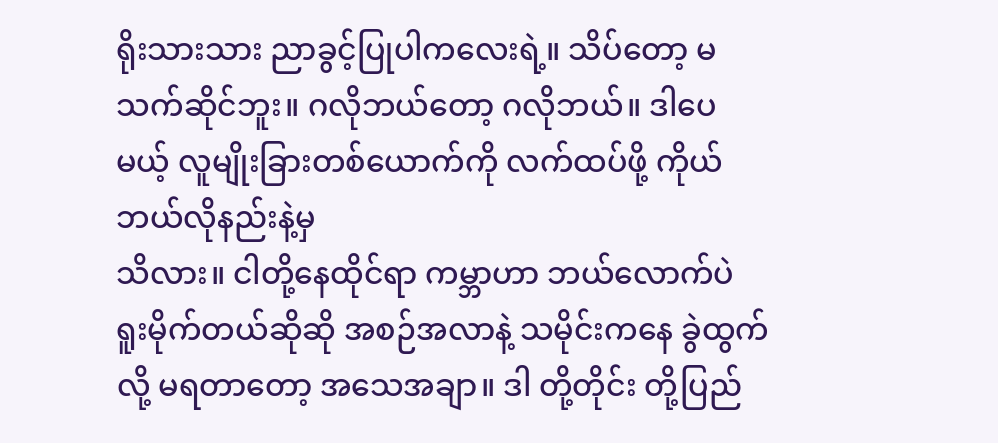ရိုးသားသား ညာခွင့်ပြုပါကလေးရဲ့။ သိပ်တော့ မသက်ဆိုင်ဘူး။ ဂလိုဘယ်တော့ ဂလိုဘယ်။ ဒါပေမယ့် လူမျိုးခြားတစ်ယောက်ကို လက်ထပ်ဖို့ ကိုယ် ဘယ်လိုနည်းနဲ့မှ
သိလား။ ငါတို့နေထိုင်ရာ ကမ္ဘာဟာ ဘယ်လောက်ပဲ ရူးမိုက်တယ်ဆိုဆို အစဉ်အလာနဲ့ သမိုင်းကနေ ခွဲထွက်လို့ မရတာတော့ အသေအချာ။ ဒါ တို့တိုင်း တို့ပြည်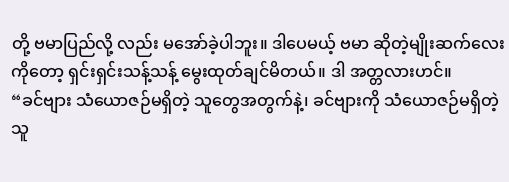တို့ ဗမာပြည်လို့ လည်း မအော်ခဲ့ပါဘူး။ ဒါပေမယ့် ဗမာ ဆိုတဲ့မျိုးဆက်လေးကိုတော့ ရှင်းရှင်းသန့်သန့် မွေးထုတ်ချင်မိတယ်။ ဒါ အတ္တလားဟင်။
“ခင်ဗျား သံယောဇဉ်မရှိတဲ့ သူတွေအတွက်နဲ့၊ ခင်ဗျားကို သံယောဇဉ်မရှိတဲ့ သူ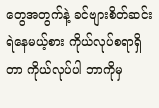တွေအတွက်နဲ့ ခင်ဗျားစိတ်ဆင်းရဲနေမယ့်စား ကိုယ်လုပ်စရာရှိတာ ကိုယ်လုပ်ပါ ဘာကိုမှ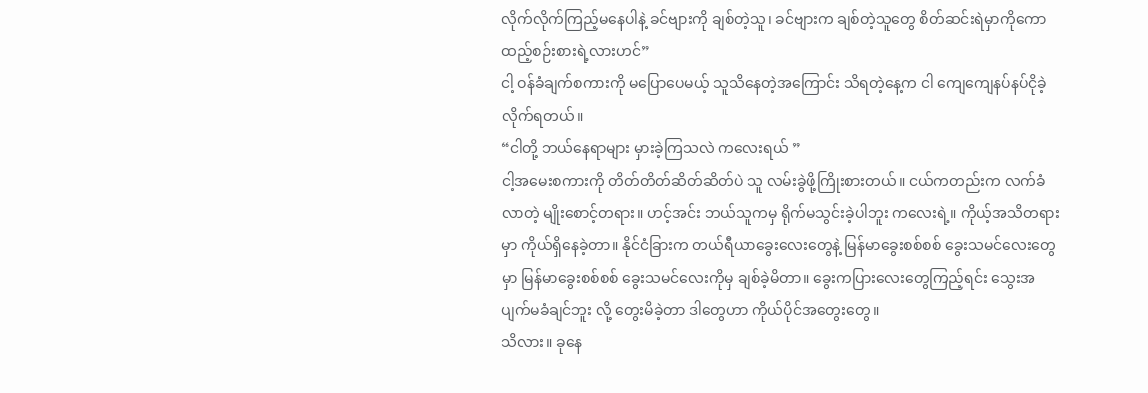လိုက်လိုက်ကြည့်မနေပါနဲ့ ခင်ဗျားကို ချစ်တဲ့သူ၊ ခင်ဗျားက ချစ်တဲ့သူတွေ စိတ်ဆင်းရဲမှာကိုကော ထည့်စဉ်းစားရဲ့လားဟင်”
ငါ့ ဝန်ခံချက်စကားကို မပြောပေမယ့် သူသိနေတဲ့အကြောင်း သိရတဲ့နေ့က ငါ ကျေကျေနပ်နပ်ငိုခဲ့လိုက်ရတယ်။
“ငါတို့ ဘယ်နေရာများ မှားခဲ့ကြသလဲ ကလေးရယ် ”
ငါ့အမေးစကားကို တိတ်တိတ်ဆိတ်ဆိတ်ပဲ သူ လမ်းခွဲဖို့ကြိုးစားတယ်။ ငယ်ကတည်းက လက်ခံလာတဲ့ မျိုးစောင့်တရား။ ဟင့်အင်း ဘယ်သူကမှ ရိုက်မသွင်းခဲ့ပါဘူး ကလေးရဲ့။ ကိုယ့်အသိတရားမှာ ကိုယ်ရှိနေခဲ့တာ။ နိုင်ငံခြားက တယ်ရီယာခွေးလေးတွေနဲ့ မြန်မာခွေးစစ်စစ် ခွေးသမင်လေးတွေမှာ မြန်မာခွေးစစ်စစ် ခွေးသမင်လေးကိုမှ ချစ်ခဲ့မိတာ။ ခွေးကပြားလေးတွေကြည့်ရင်း သွေးအပျက်မခံချင်ဘူး လို့ တွေးမိခဲ့တာ ဒါတွေဟာ ကိုယ်ပိုင်အတွေးတွေ။
သိလား။ ခုနေ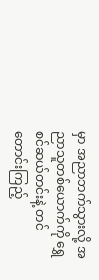မှာ အညာဘက်သွားလို့ အညာသူတစ်ယောက်ကို ရွှေစင်ဆယ်တင်းနဲ့ တင်တောင်းကြည့်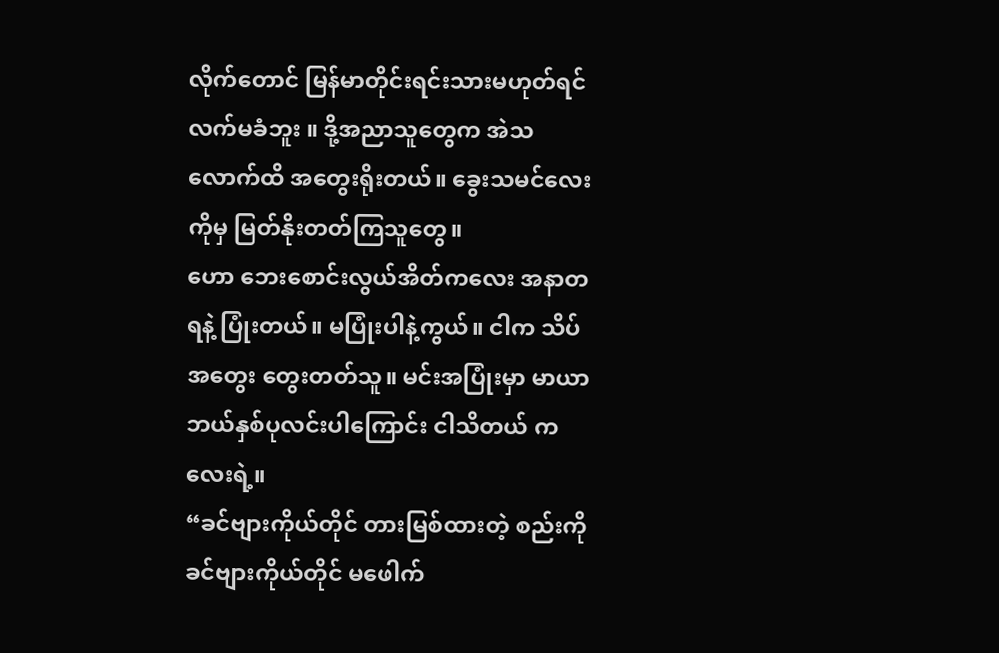လိုက်တောင် မြန်မာတိုင်းရင်းသားမဟုတ်ရင် လက်မခံဘူး ။ ဒို့အညာသူတွေက အဲသလောက်ထိ အတွေးရိုးတယ်။ ခွေးသမင်လေးကိုမှ မြတ်နိုးတတ်ကြသူတွေ။
ဟော ဘေးစောင်းလွယ်အိတ်ကလေး အနာတရနဲ့ ပြုံးတယ်။ မပြုံးပါနဲ့ကွယ်။ ငါက သိပ်အတွေး တွေးတတ်သူ။ မင်းအပြုံးမှာ မာယာ ဘယ်နှစ်ပုလင်းပါကြောင်း ငါသိတယ် ကလေးရဲ့။
“ခင်ဗျားကိုယ်တိုင် တားမြစ်ထားတဲ့ စည်းကို ခင်ဗျားကိုယ်တိုင် မဖေါက်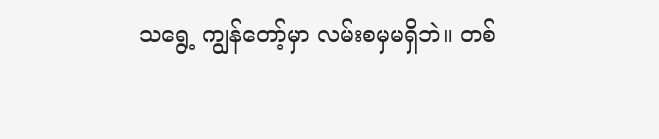သရွေ့ ကျွန်တော့်မှာ လမ်းစမှမရှိဘဲ။ တစ်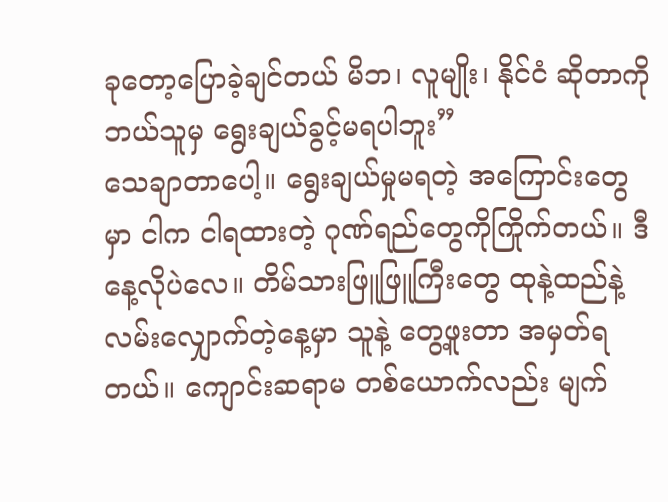ခုတော့ပြောခဲ့ချင်တယ် မိဘ၊ လူမျိုး၊ နိုင်ငံ ဆိုတာကို ဘယ်သူမှ ရွေးချယ်ခွင့်မရပါဘူး”
သေချာတာပေါ့။ ရွေးချယ်မှုမရတဲ့ အကြောင်းတွေမှာ ငါက ငါရထားတဲ့ ဂုဏ်ရည်တွေကိုကြိုက်တယ်။ ဒီနေ့လိုပဲလေ။ တိမ်သားဖြူဖြူကြီးတွေ ထုနဲ့ထည်နဲ့ လမ်းလျှောက်တဲ့နေ့မှာ သူနဲ့ တွေ့ဖူးတာ အမှတ်ရတယ်။ ကျောင်းဆရာမ တစ်ယောက်လည်း မျက်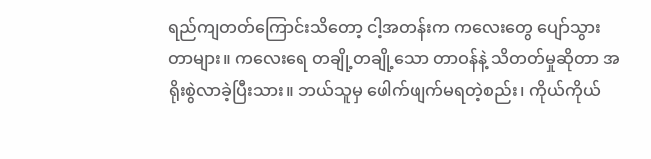ရည်ကျတတ်ကြောင်းသိတော့ ငါ့အတန်းက ကလေးတွေ ပျော်သွားတာများ။ ကလေးရေ တချို့တချို့သော တာဝန်နဲ့ သိတတ်မှုဆိုတာ အရိုးစွဲလာခဲ့ပြီးသား။ ဘယ်သူမှ ဖေါက်ဖျက်မရတဲ့စည်း၊ ကိုယ်ကိုယ်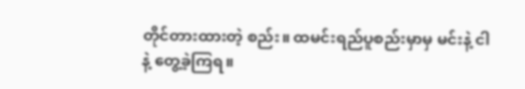တိုင်တားထားတဲ့ စည်း။ ထမင်းရည်ပူစည်းမှာမှ မင်းနဲ့ ငါ နဲ့ တွေ့ခဲ့ကြရ။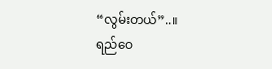“လွမ်းတယ်”..။
ရည်ဝေ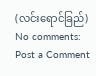(လင်းရောင်ခြည်)
No comments:
Post a Comment